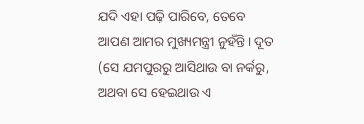ଯଦି ଏହା ପଢ଼ି ପାରିବେ, ତେବେ ଆପଣ ଆମର ମୁଖ୍ୟମନ୍ତ୍ରୀ ନୁହଁନ୍ତି। ଦୂତ (ସେ ଯମପୁରରୁ ଆସିଥାଉ ବା ନର୍କରୁ, ଅଥବା ସେ ହେଇଥାଉ ଏ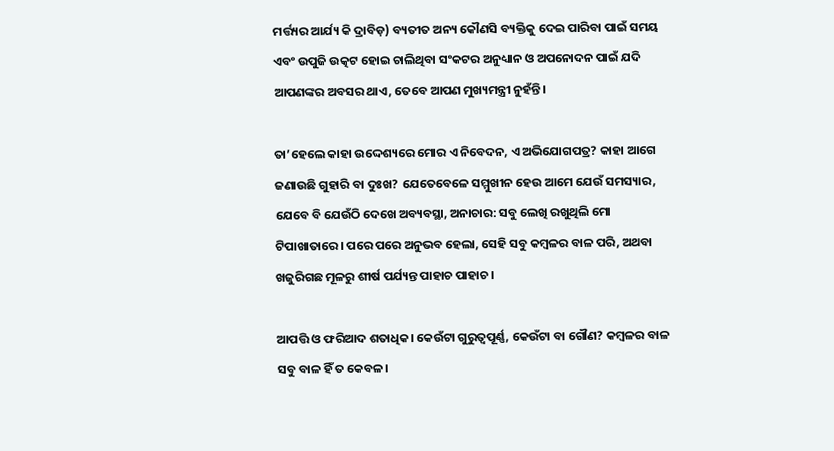ମର୍ତ୍ତ୍ୟର ଆର୍ଯ୍ୟ କି ଦ୍ରାବିଡ଼) ବ୍ୟତୀତ ଅନ୍ୟ କୌଣସି ବ୍ୟକ୍ତିକୁ ଦେଇ ପାରିବା ପାଇଁ ସମୟ ଏବଂ ଉପୁଜି ଉତ୍କଟ ହୋଇ ଚାଲିଥିବା ସଂକଟର ଅନୁଧ୍ୟାନ ଓ ଅପନୋଦନ ପାଇଁ ଯଦି ଆପଣଙ୍କର ଅବସର ଥାଏ, ତେବେ ଆପଣ ମୁଖ୍ୟମନ୍ତ୍ରୀ ନୁହଁନ୍ତି।

ତା’ହେଲେ କାହା ଉଦ୍ଦେଶ୍ୟରେ ମୋର ଏ ନିବେଦନ, ଏ ଅଭିଯୋଗପତ୍ର? କାହା ଆଗେ ଜଣାଉଛି ଗୁହାରି ବା ଦୁଃଖ? ଯେତେବେଳେ ସମ୍ମୁଖୀନ ହେଉ ଆମେ ଯେଉଁ ସମସ୍ୟାର, ଯେବେ ବି ଯେଉଁଠି ଦେଖେ ଅବ୍ୟବସ୍ଥା, ଅନାଚାର: ସବୁ ଲେଖି ରଖୁଥିଲି ମୋ ଟିପାଖାତାରେ। ପରେ ପରେ ଅନୁଭବ ହେଲା, ସେହି ସବୁ କମ୍ବଳର ବାଳ ପରି, ଅଥବା ଖଜୁରିଗଛ ମୂଳରୁ ଶୀର୍ଷ ପର୍ଯ୍ୟନ୍ତ ପାହାଚ ପାହାଚ।

ଆପତ୍ତି ଓ ଫରିଆଦ ଶତାଧିକ। କେଉଁଟା ଗୁରୁତ୍ୱପୂର୍ଣ୍ଣ, କେଉଁଟା ବା ଗୌଣ? କମ୍ବଳର ବାଳ ସବୁ ବାଳ ହିଁ ତ କେବଳ।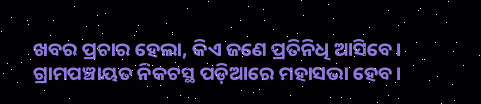ଖବର ପ୍ରଚାର ହେଲା, କିଏ ଜଣେ ପ୍ରତିନିଧି ଆସିବେ। ଗ୍ରାମପଞ୍ଚାୟତ ନିକଟସ୍ଥ ପଡ଼ିଆରେ ମହାସଭା ହେବ।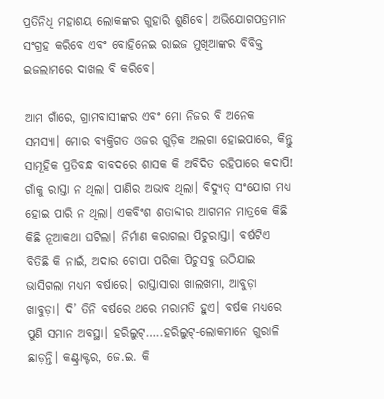ପ୍ରତିନିଧି ମହାଶୟ ଲୋକଙ୍କର ଗୁହାରି ଶୁଣିବେ। ଅଭିଯୋଗପତ୍ରମାନ ସଂଗ୍ରହ କରିବେ ଏବଂ ବୋହିନେଇ ରାଇଜ ମୁଖିଆଙ୍କର ବିବିକ୍ତ ଇଜଲାମରେ ଦାଖଲ ବି କରିବେ।

ଆମ ଗାଁରେ, ଗ୍ରାମବାସୀଙ୍କର ଏବଂ ମୋ ନିଜର ବି ଅନେକ ସମସ୍ୟା। ମୋର ବ୍ୟକ୍ତିଗତ ଓଜର ଗୁଡ଼ିକ ଅଲଗା ହୋଇପାରେ, କିନ୍ତୁ ସାମୂହିକ ପ୍ରତିବନ୍ଧ ବାବଦରେ ଶାସକ କି ଅବିଦିତ ରହିପାରେ କଦାପି! ଗାଁକୁ ରାସ୍ତା ନ ଥିଲା। ପାଣିର ଅଭାବ ଥିଲା। ବିଦ୍ୟୁତ୍ ସଂଯୋଗ ମଧ୍ୟ ହୋଇ ପାରି ନ ଥିଲା। ଏକବିଂଶ ଶତାବ୍ଦୀର ଆଗମନ ମାତ୍ରକେ କିଛି କିଛି ନୂଆକଥା ଘଟିଲା। ନିର୍ମାଣ କରାଗଲା ପିଚୁରାସ୍ତା। ବର୍ଷଟିଏ ବିତିଛି କି ନାଇଁ, ଅଦାର ଚୋପା ପରିକା ପିଚୁସବୁ ଉଠିଯାଇ ଭାସିଗଲା ମଧ୍ୟମ ବର୍ଷାରେ। ରାସ୍ତାସାରା ଖାଲଖମା, ଆବୁଡ଼ା ଖାବୁଡ଼ା। ଦି’ ତିନି ବର୍ଷରେ ଥରେ ମରାମତି ହୁଏ। ବର୍ଷକ ମଧ୍ୟରେ ପୁଣି ସମାନ ଅବସ୍ଥା। ହରିଲୁଟ୍…..ହରିଲୁଟ୍-ଲୋକମାନେ ଗୁରାଳି ଛାଡ଼ନ୍ତି। କଣ୍ଟ୍ରାକ୍ଟର, ଜେ.ଇ. କି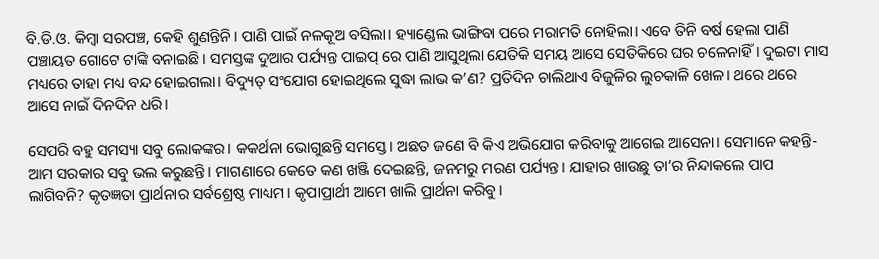ବି.ଡି.ଓ. କିମ୍ବା ସରପଞ୍ଚ, କେହି ଶୁଣନ୍ତିନି। ପାଣି ପାଇଁ ନଳକୂଅ ବସିଲା। ହ୍ୟାଣ୍ଡେଲ ଭାଙ୍ଗିବା ପରେ ମରାମତି ନୋହିଲା। ଏବେ ତିନି ବର୍ଷ ହେଲା ପାଣି ପଞ୍ଚାୟତ ଗୋଟେ ଟାଙ୍କି ବନାଇଛି। ସମସ୍ତଙ୍କ ଦୁଆର ପର୍ଯ୍ୟନ୍ତ ପାଇପ୍ ରେ ପାଣି ଆସୁଥିଲା ଯେତିକି ସମୟ ଆସେ ସେତିକିରେ ଘର ଚଳେନାହିଁ। ଦୁଇଟା ମାସ ମଧ୍ୟରେ ତାହା ମଧ୍ୟ ବନ୍ଦ ହୋଇଗଲା। ବିଦ୍ୟୁତ୍ ସଂଯୋଗ ହୋଇଥିଲେ ସୁଦ୍ଧା ଲାଭ କ’ଣ? ପ୍ରତିଦିନ ଚାଲିଥାଏ ବିଜୁଳିର ଲୁଚକାଳି ଖେଳ। ଥରେ ଥରେ ଆସେ ନାଇଁ ଦିନଦିନ ଧରି।

ସେପରି ବହୁ ସମସ୍ୟା ସବୁ ଲୋକଙ୍କର। କକର୍ଥନା ଭୋଗୁଛନ୍ତି ସମସ୍ତେ। ଅଛତ ଜଣେ ବି କିଏ ଅଭିଯୋଗ କରିବାକୁ ଆଗେଇ ଆସେନା। ସେମାନେ କହନ୍ତି-ଆମ ସରକାର ସବୁ ଭଲ କରୁଛନ୍ତି। ମାଗଣାରେ କେତେ କଣ ଖଞ୍ଜି ଦେଇଛନ୍ତି, ଜନମରୁ ମରଣ ପର୍ଯ୍ୟନ୍ତ। ଯାହାର ଖାଉଛୁ ତା’ର ନିନ୍ଦାକଲେ ପାପ ଲାଗିବନି? କୃତଜ୍ଞତା ପ୍ରାର୍ଥନାର ସର୍ବଶ୍ରେଷ୍ଠ ମାଧ୍ୟମ। କୃପାପ୍ରାର୍ଥୀ ଆମେ ଖାଲି ପ୍ରାର୍ଥନା କରିବୁ।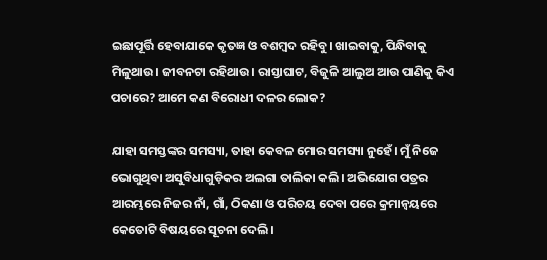ଇଛାପୂର୍ତ୍ତି ହେବାଯାକେ କୃତଜ୍ଞ ଓ ବଶମ୍ବଦ ରହିବୁ। ଖାଇବାକୁ, ପିନ୍ଧିବାକୁ ମିଳୁଥାଉ। ଜୀବନଟା ରହିଥାଉ। ରାସ୍ତାଘାଟ, ବିଜୁଳି ଆଲୁଅ ଆଉ ପାଣିକୁ କିଏ ପଚାରେ? ଆମେ କଣ ବିରୋଧୀ ଦଳର ଲୋକ?

ଯାହା ସମସ୍ତଙ୍କର ସମସ୍ୟା, ତାହା କେବଳ ମୋର ସମସ୍ୟା ନୁହେଁ। ମୁଁ ନିଜେ ଭୋଗୁଥିବା ଅସୁବିଧାଗୁଡ଼ିକର ଅଲଗା ତାଲିକା କଲି। ଅଭିଯୋଗ ପତ୍ରର ଆରମ୍ଭରେ ନିଜର ନାଁ, ଗାଁ, ଠିକଣା ଓ ପରିଚୟ ଦେବା ପରେ କ୍ରମାନ୍ବୟରେ କେତୋଟି ବିଷୟରେ ସୂଚନା ଦେଲି।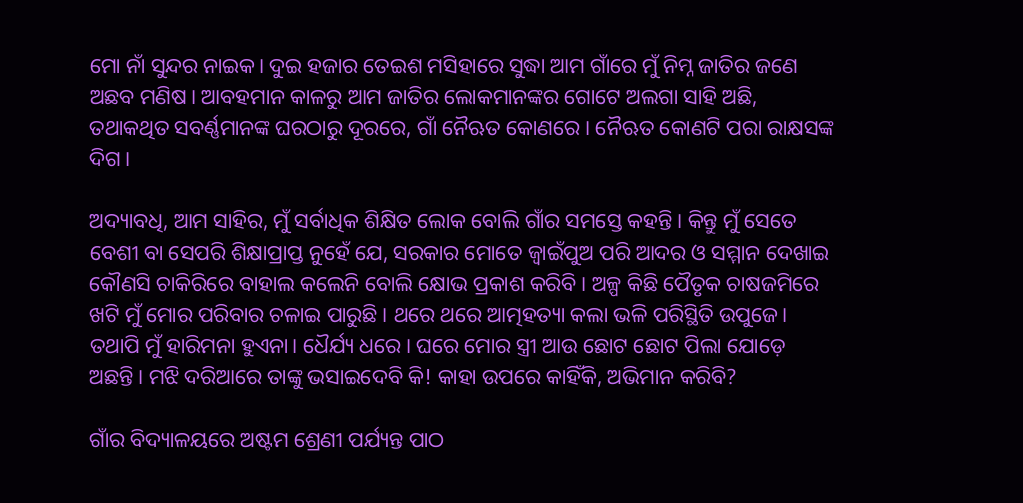ମୋ ନାଁ ସୁନ୍ଦର ନାଇକ। ଦୁଇ ହଜାର ତେଇଶ ମସିହାରେ ସୁଦ୍ଧା ଆମ ଗାଁରେ ମୁଁ ନିମ୍ନ ଜାତିର ଜଣେ ଅଛବ ମଣିଷ। ଆବହମାନ କାଳରୁ ଆମ ଜାତିର ଲୋକମାନଙ୍କର ଗୋଟେ ଅଲଗା ସାହି ଅଛି, ତଥାକଥିତ ସବର୍ଣ୍ଣମାନଙ୍କ ଘରଠାରୁ ଦୂରରେ, ଗାଁ ନୈଋତ କୋଣରେ। ନୈଋତ କୋଣଟି ପରା ରାକ୍ଷସଙ୍କ ଦିଗ।

ଅଦ୍ୟାବଧି, ଆମ ସାହିର, ମୁଁ ସର୍ବାଧିକ ଶିକ୍ଷିତ ଲୋକ ବୋଲି ଗାଁର ସମସ୍ତେ କହନ୍ତି। କିନ୍ତୁ ମୁଁ ସେତେ ବେଶୀ ବା ସେପରି ଶିକ୍ଷାପ୍ରାପ୍ତ ନୁହେଁ ଯେ, ସରକାର ମୋତେ ଜ୍ବାଇଁପୁଅ ପରି ଆଦର ଓ ସମ୍ମାନ ଦେଖାଇ କୌଣସି ଚାକିରିରେ ବାହାଲ କଲେନି ବୋଲି କ୍ଷୋଭ ପ୍ରକାଶ କରିବି। ଅଳ୍ପ କିଛି ପୈତୃକ ଚାଷଜମିରେ ଖଟି ମୁଁ ମୋର ପରିବାର ଚଳାଇ ପାରୁଛି। ଥରେ ଥରେ ଆତ୍ମହତ୍ୟା କଲା ଭଳି ପରିସ୍ଥିତି ଉପୁଜେ। ତଥାପି ମୁଁ ହାରିମନା ହୁଏନା। ଧୈର୍ଯ୍ୟ ଧରେ। ଘରେ ମୋର ସ୍ତ୍ରୀ ଆଉ ଛୋଟ ଛୋଟ ପିଲା ଯୋଡ଼େ ଅଛନ୍ତି। ମଝି ଦରିଆରେ ତାଙ୍କୁ ଭସାଇଦେବି କି! କାହା ଉପରେ କାହିଁକି, ଅଭିମାନ କରିବି?

ଗାଁର ବିଦ୍ୟାଳୟରେ ଅଷ୍ଟମ ଶ୍ରେଣୀ ପର୍ଯ୍ୟନ୍ତ ପାଠ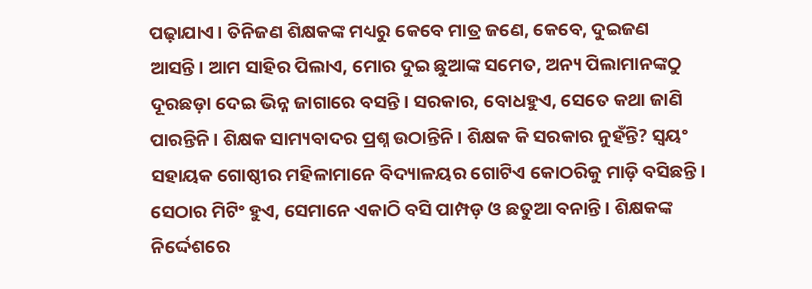ପଢ଼ାଯାଏ। ତିନିଜଣ ଶିକ୍ଷକଙ୍କ ମଧ୍ୟରୁ କେବେ ମାତ୍ର ଜଣେ, କେବେ, ଦୁଇଜଣ ଆସନ୍ତି। ଆମ ସାହିର ପିଲାଏ, ମୋର ଦୁଇ ଛୁଆଙ୍କ ସମେତ, ଅନ୍ୟ ପିଲାମାନଙ୍କଠୁ ଦୂରଛଡ଼ା ଦେଇ ଭିନ୍ନ ଜାଗାରେ ବସନ୍ତି। ସରକାର, ବୋଧହୁଏ, ସେତେ କଥା ଜାଣି ପାରନ୍ତିନି। ଶିକ୍ଷକ ସାମ୍ୟବାଦର ପ୍ରଶ୍ନ ଉଠାନ୍ତିନି। ଶିକ୍ଷକ କି ସରକାର ନୁହଁନ୍ତି? ସ୍ୱୟଂ ସହାୟକ ଗୋଷ୍ଠୀର ମହିଳାମାନେ ବିଦ୍ୟାଳୟର ଗୋଟିଏ କୋଠରିକୁ ମାଡ଼ି ବସିଛନ୍ତି। ସେଠାର ମିଟିଂ ହୁଏ, ସେମାନେ ଏକାଠି ବସି ପାମ୍ପଡ଼ ଓ ଛତୁଆ ବନାନ୍ତି। ଶିକ୍ଷକଙ୍କ ନିର୍ଦ୍ଦେଶରେ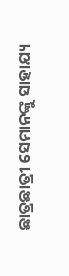ଛାତ୍ରଛାତ୍ରୀ ସେମାନଙ୍କୁ ସାହାଯ୍ୟ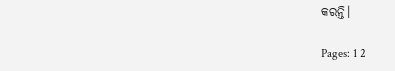କରନ୍ତି।

Pages: 1 2